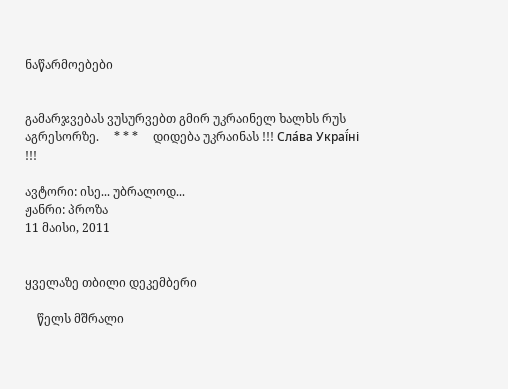ნაწარმოებები


გამარჯვებას ვუსურვებთ გმირ უკრაინელ ხალხს რუს აგრესორზე.     * * *     დიდება უკრაინას !!! Сла́ва Украї́ні !!!

ავტორი: ისე... უბრალოდ...
ჟანრი: პროზა
11 მაისი, 2011


ყველაზე თბილი დეკემბერი

    წელს მშრალი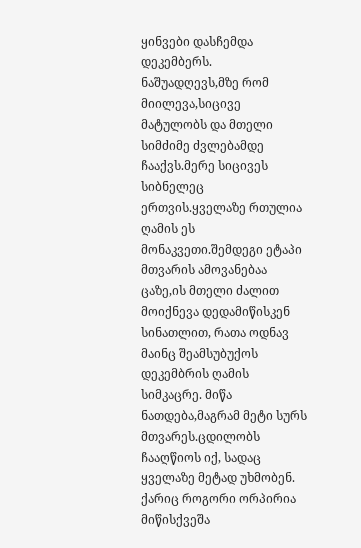ყინვები დასჩემდა დეკემბერს. ნაშუადღევს,მზე რომ მიილევა,სიცივე მატულობს და მთელი სიმძიმე ძვლებამდე ჩააქვს.მერე სიცივეს სიბნელეც ერთვის.ყველაზე რთულია ღამის ეს მონაკვეთი.შემდეგი ეტაპი მთვარის ამოვანებაა ცაზე,ის მთელი ძალით მოიქნევა დედამიწისკენ სინათლით, რათა ოდნავ მაინც შეამსუბუქოს დეკემბრის ღამის სიმკაცრე. მიწა ნათდება,მაგრამ მეტი სურს მთვარეს.ცდილობს ჩააღწიოს იქ, სადაც ყველაზე მეტად უხმობენ. ქარიც როგორი ორპირია მიწისქვეშა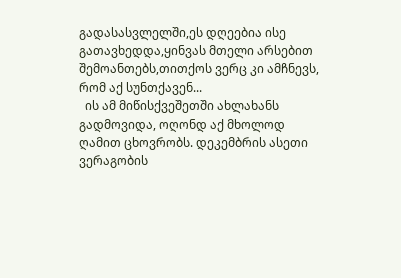გადასასვლელში,ეს დღეებია ისე გათავხედდა,ყინვას მთელი არსებით შემოანთებს,თითქოს ვერც კი ამჩნევს, რომ აქ სუნთქავენ...
  ის ამ მიწისქვეშეთში ახლახანს გადმოვიდა, ოღონდ აქ მხოლოდ ღამით ცხოვრობს. დეკემბრის ასეთი ვერაგობის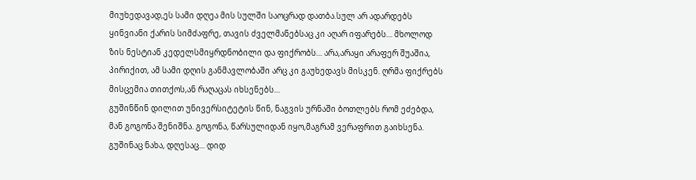მიუხედავად,ეს სამი დღეა მის სულში საოცრად დათბა.სულ არ ადარდებს ყინვიანი ქარის სიმძაფრე, თავის ძველმანებსაც კი აღარ იფარებს... მხოლოდ ზის ნესტიან კედელსმიყრდნობილი და ფიქრობს... არა,არაყი არაფერ შუაშია, პირიქით, ამ სამი დღის განმავლობაში არც კი გაუხედავს მისკენ. ღრმა ფიქრებს მისცემია თითქოს,ან რაღაცას იხსენებს...
გუშინწინ დილით უნივერსიტეტის წინ, ნაგვის ურნაში ბოთლებს რომ ეძებდა, მან გოგონა შენიშნა. გოგონა, წარსულიდან იყო,მაგრამ ვერაფრით გაიხსენა. გუშინაც ნახა, დღესაც... დიდ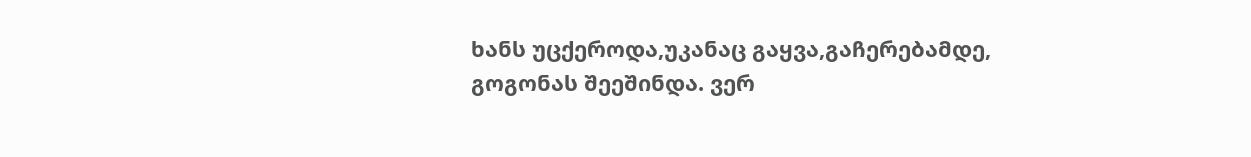ხანს უცქეროდა,უკანაც გაყვა,გაჩერებამდე, გოგონას შეეშინდა. ვერ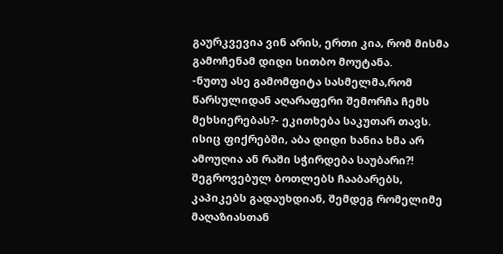გაურკვევია ვინ არის, ერთი კია, რომ მისმა გამოჩენამ დიდი სითბო მოუტანა.
-ნუთუ ასე გამომფიტა სასმელმა,რომ წარსულიდან აღარაფერი შემორჩა ჩემს მეხსიერებას?- ეკითხება საკუთარ თავს. ისიც ფიქრებში, აბა დიდი ხანია ხმა არ ამოუღია ან რაში სჭირდება საუბარი?! შეგროვებულ ბოთლებს ჩააბარებს, კაპიკებს გადაუხდიან, შემდეგ რომელიმე მაღაზიასთან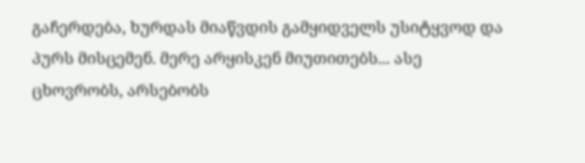გაჩერდება, ხურდას მიაწვდის გამყიდველს უსიტყვოდ და პურს მისცემენ. მერე არყისკენ მიუთითებს... ასე ცხოვრობს, არსებობს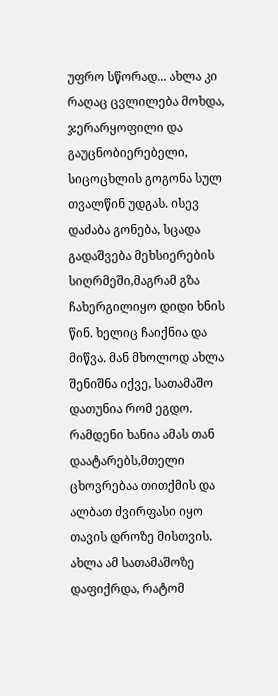უფრო სწორად... ახლა კი რაღაც ცვლილება მოხდა, ჯერარყოფილი და გაუცნობიერებელი, სიცოცხლის გოგონა სულ თვალწინ უდგას. ისევ დაძაბა გონება, სცადა გადაშვება მეხსიერების სიღრმეში,მაგრამ გზა ჩახერგილიყო დიდი ხნის წინ. ხელიც ჩაიქნია და მიწვა. მან მხოლოდ ახლა შენიშნა იქვე, სათამაშო დათუნია რომ ეგდო. რამდენი ხანია ამას თან დაატარებს,მთელი ცხოვრებაა თითქმის და ალბათ ძვირფასი იყო თავის დროზე მისთვის. ახლა ამ სათამაშოზე დაფიქრდა, რატომ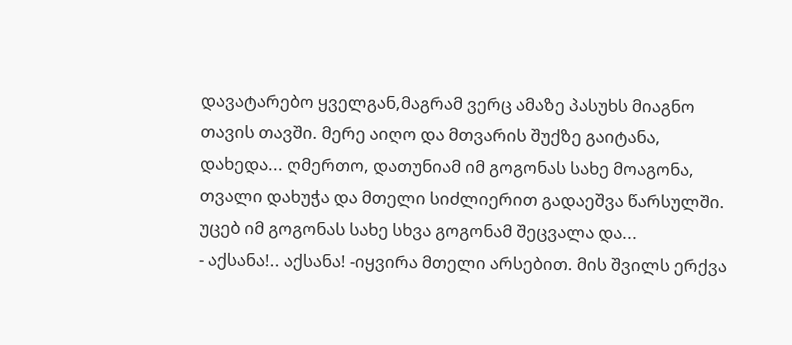დავატარებო ყველგან,მაგრამ ვერც ამაზე პასუხს მიაგნო თავის თავში. მერე აიღო და მთვარის შუქზე გაიტანა, დახედა... ღმერთო, დათუნიამ იმ გოგონას სახე მოაგონა, თვალი დახუჭა და მთელი სიძლიერით გადაეშვა წარსულში. უცებ იმ გოგონას სახე სხვა გოგონამ შეცვალა და...
- აქსანა!.. აქსანა! -იყვირა მთელი არსებით. მის შვილს ერქვა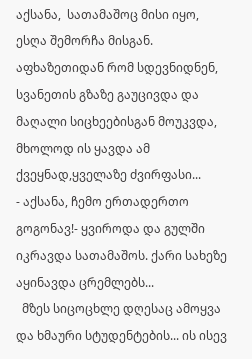აქსანა,  სათამაშოც მისი იყო, ესღა შემორჩა მისგან. აფხაზეთიდან რომ სდევნიდნენ, სვანეთის გზაზე გაუცივდა და მაღალი სიცხეებისგან მოუკვდა, მხოლოდ ის ყავდა ამ ქვეყნად,ყველაზე ძვირფასი...
- აქსანა, ჩემო ერთადერთო გოგონავ!- ყვიროდა და გულში იკრავდა სათამაშოს. ქარი სახეზე აყინავდა ცრემლებს...
  მზეს სიცოცხლე დღესაც ამოყვა და ხმაური სტუდენტების... ის ისევ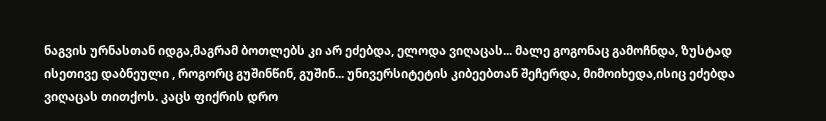ნაგვის ურნასთან იდგა,მაგრამ ბოთლებს კი არ ეძებდა, ელოდა ვიღაცას... მალე გოგონაც გამოჩნდა, ზუსტად  ისეთივე დაბნეული , როგორც გუშინწინ, გუშინ... უნივერსიტეტის კიბეებთან შეჩერდა, მიმოიხედა,ისიც ეძებდა ვიღაცას თითქოს. კაცს ფიქრის დრო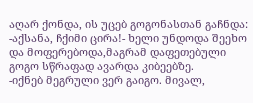აღარ ქონდა, ის უცებ გოგონასთან გაჩნდა:
-აქსანა, ჩქიმი ცირა!- ხელი უნდოდა შეეხო და მოფერებოდა,მაგრამ დაფეთებული გოგო სწრაფად ავარდა კიბეებზე.
-იქნებ მეგრული ვერ გაიგო. მივალ,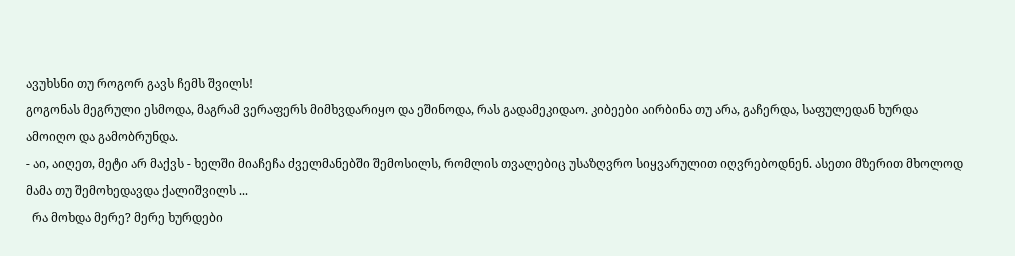ავუხსნი თუ როგორ გავს ჩემს შვილს!
გოგონას მეგრული ესმოდა, მაგრამ ვერაფერს მიმხვდარიყო და ეშინოდა, რას გადამეკიდაო. კიბეები აირბინა თუ არა, გაჩერდა, საფულედან ხურდა ამოიღო და გამობრუნდა.
- აი, აიღეთ, მეტი არ მაქვს - ხელში მიაჩეჩა ძველმანებში შემოსილს, რომლის თვალებიც უსაზღვრო სიყვარულით იღვრებოდნენ. ასეთი მზერით მხოლოდ მამა თუ შემოხედავდა ქალიშვილს ...
  რა მოხდა მერე? მერე ხურდები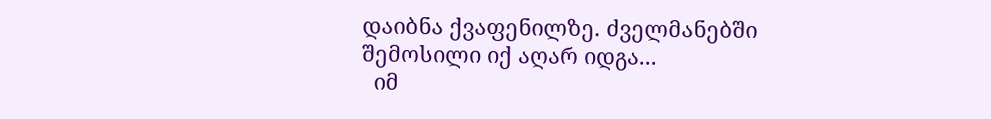დაიბნა ქვაფენილზე. ძველმანებში შემოსილი იქ აღარ იდგა...
  იმ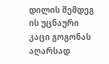დილის შემდეგ ის უცნაური კაცი გოგონას აღარსად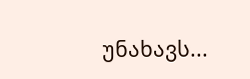უნახავს...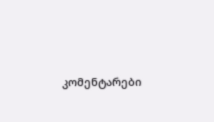კომენტარები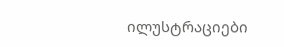ილუსტრაციები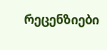რეცენზიები